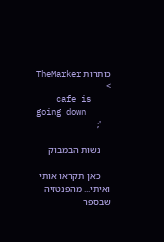כותרות TheMarker >
    cafe is going down
    ';

    נשות הבמבוק

    כאן תקראו אותי ואיתי... מהפנטזיה שבספר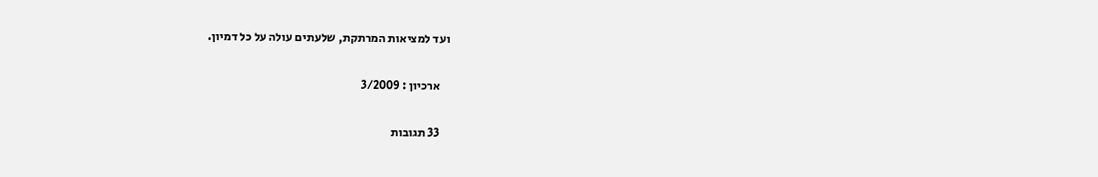ועד למציאות המרתקת, שלעתים עולה על כל דמיון.

    ארכיון : 3/2009

    33 תגובות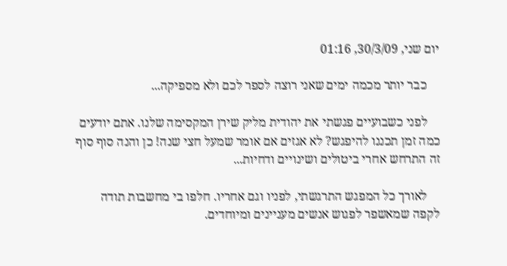יום שני, 30/3/09, 01:16

    כבר יותר מכמה ימים שאני רוצה לספר לכם ולא מספיקה...

    לפני כשבועיים פגשתי את יהודית מליק שירן המקסימה שלנו. אתם יודעים כמה זמן תכננו להיפגש? לא אגזים אם אומר שמעל חצי שנה! כן והנה סוף סוף זה התרחש אחרי ביטולים ושינויים ודחיות...

    לאורך כל המפגש התרגשתי, לפניו וגם אחריו. חלפו בי מחשבות תודה לקפה שמאשפר לפגוש אנשים מעניינים ומיוחדים.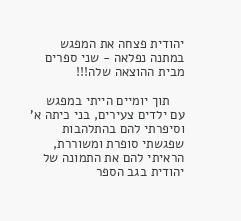יהודית פצחה את המפגש במתנה נפלאה - שני ספרים מבית ההוצאה שלה!!!

    תוך יומיים הייתי במפגש עם ילדים צעירים, בני כיתה א' וסיפרתי להם בהתלהבות שפגשתי סופרת ומשוררת, הראיתי להם את התמונה של יהודית בגב הספר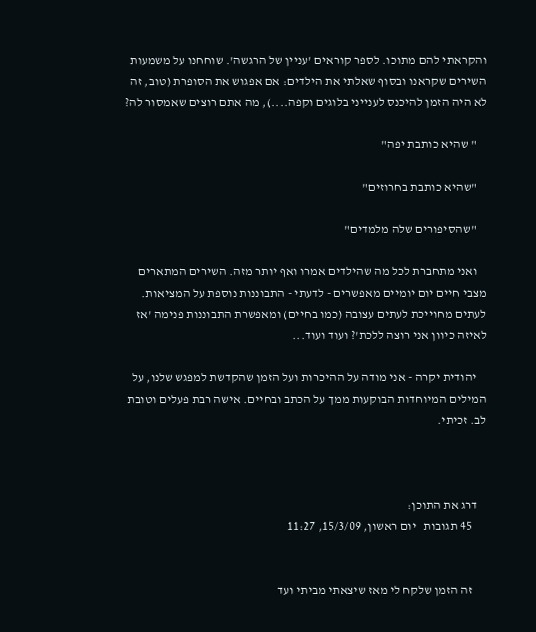והקראתי להם מתוכו. לספר קוראים 'עניין של הרגשה'. שוחחנו על משמעות השירים שקראנו ובסוף שאלתי את הילדים: אם אפגוש את הסופרת (טוב, זה לא היה הזמן להיכנס לענייני בלוגים וקפה....), מה אתם רוצים שאמסור לה?

    " שהיא כותבת יפה"

    "שהיא כותבת בחרוזים"

    "שהסיפורים שלה מלמדים"

    ואני מתחברת לכל מה שהילדים אמרו ואף יותר מזה. השירים המתארים מצבי חיים יום יומיים מאפשרים - לדעתי - התבוננות נוספת על המציאות. לעתים מחוייכת לעתים עצובה (כמו בחיים) ומאפשרת התבוננות פנימה 'אז לאיזה כיוון אני רוצה ללכת'? ועוד ועוד...

    יהודית יקרה - אני מודה על ההיכרות ועל הזמן שהקדשת למפגש שלנו, על המילים המיוחדות הבוקעות ממך על הכתב ובחיים. אישה רבת פעלים וטובת לב. זכיתי.



    דרג את התוכן:
      45 תגובות   יום ראשון, 15/3/09, 11:27


      זה הזמן שלקח לי מאז שיצאתי מביתי ועד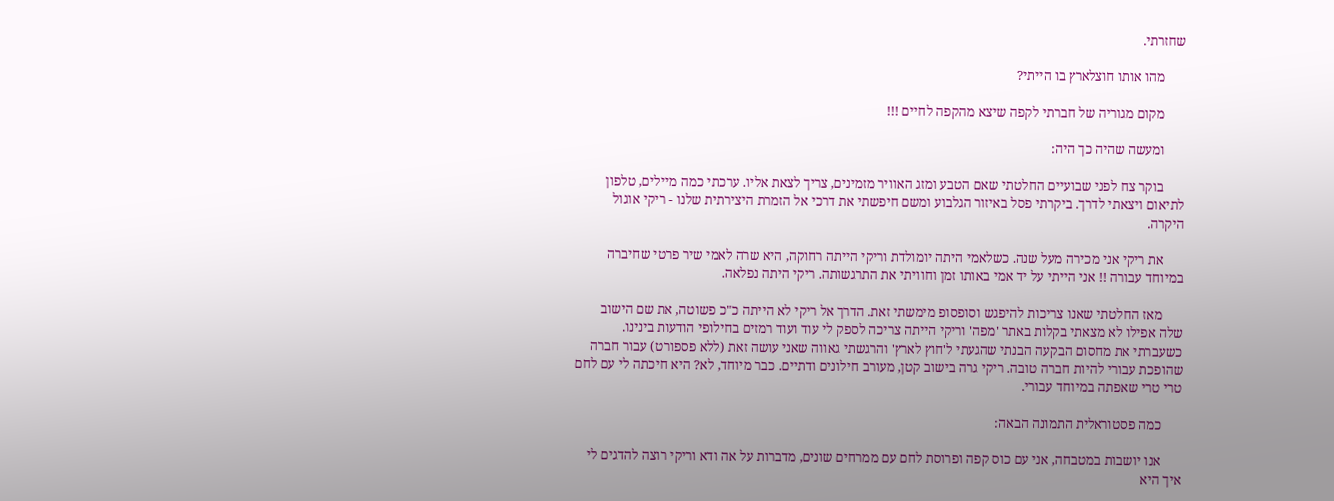שחזרתי.

      מהו אותו חוצלארץ בו הייתי?

      מקום מגוריה של חברתי לקפה שיצא מהקפה לחיים !!!

      ומעשה שהיה כך היה:

      בוקר צח לפני שבועיים החלטתי שאם הטבע ומזג האוויר מזמינים, צריך לצאת אליו. ערכתי כמה מיילים, טלפון לתיאום ויצאתי לדרך. ביקרתי פסל באיזור הגלבוע ומשם חיפשתי את דרכי אל הזמרת היצירתית שלנו - ריקי אוגול היקרה.

      את ריקי אני מכירה מעל שנה. כשלאמי היתה יומולדת וריקי הייתה רחוקה, היא שרה לאמי שיר פרטי שחיברה במיוחד עבורה !! אני הייתי על יד אמי באותו זמן וחוויתי את התרגשותה. ריקי היתה נפלאה.

      מאז החלטתי שאנו צריכות להיפגש וסופסופ מימשתי זאת. הדרך אל ריקי לא הייתה כ"כ פשוטה, את שם הישוב שלה אפילו לא מצאתי בקלות באתר 'מפה' וריקי הייתה צריכה לספק לי עוד ועוד רמזים בחילופי הודעות בינינו. כשעברתי את מחסום הבקעה הבנתי שהגעתי ל'חוץ לארץ' והרגשתי גאווה שאני עושה זאת (ללא פספורט) עבור חברה שהופכת עבורי להיות חברה טובה. ריקי גרה בישוב קטן, מעורב חילונים ודתיים. כבר מיוחד, לא? היא חיכתה לי עם לחם טרי טרי שאפתה במיוחד עבורי.

      כמה פסטוראלית התמונה הבאה:

      אנו יושבות במטבחה, אני עם כוס קפה ופרוסת לחם עם ממרחים שונים, מדברות על אה ודא וריקי רוצה להדגים לי איך היא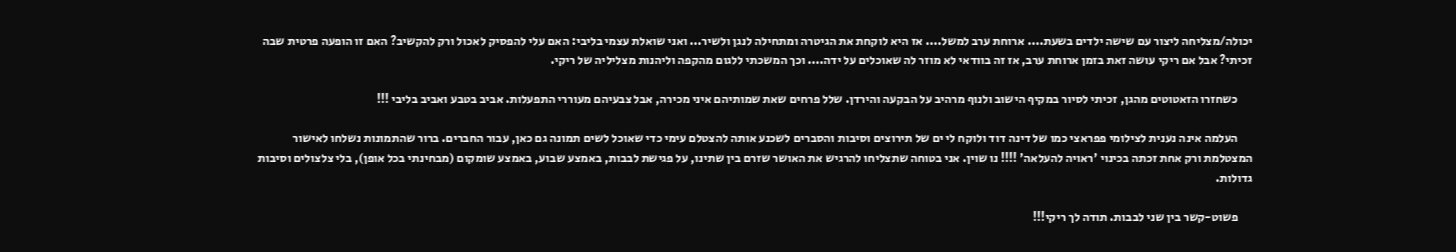יכולה/מצליחה ליצור עם שישה ילדים בשעת.... ארוחת ערב למשל.... אז היא לוקחת את הגיטרה ומתחילה לנגן ולשיר... ואני שואלת עצמי בליבי: האם עלי להפסיק לאכול ורק להקשיב? האם זו הופעה פרטית שבה זכיתי? אבל אם ריקי עושה זאת בזמן ארוחת ערב, אז זה בוודאי לא מוזר לה שאוכלים על ידה.... וכך המשכתי ללגום מהקפה וליהנות מצליליה של ריקי.

      כשחזרו הזאטוטים מהגן, זכיתי לסיור במקיף הישוב ולנוף מרהיב על הבקעה והירדן. שלל פרחים שאת שמותיהם איני מכירה, אבל צבעיהם מעוררי התפעלות. אביב בטבע ואביב בליבי !!!

      העלמה אינה נענית לצילומי פפראצי כמו של דינה דוד ולוקח לי ים של תירוצים וסיבות והסברים לשכנע אותה להצטלם עימי כדי שאוכל לשים תמונה גם כאן, עבור החברים. ברור שהתמונות נשלחו לאישור המצטלמת ורק אחת זכתה בכינוי 'ראויה להעלאה' !!!! נו שוין. אני בטוחה שתצליחו להרגיש את האושר שזרם בין שתינו, על פגישת לבבות, באמצע שבוע, באמצע שומקום (מבחינתי בכל אופן), בלי צלצולים וסיבות גדולות.

      פשוט-קשר בין שני לבבות. תודה לך ריקי!!!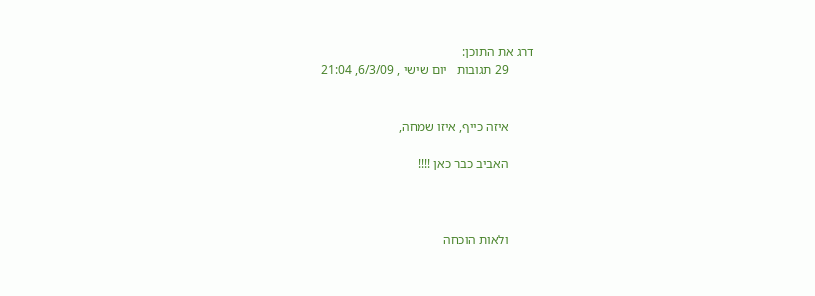דרג את התוכן:
        29 תגובות   יום שישי , 6/3/09, 21:04


        איזה כייף, איזו שמחה,

        האביב כבר כאן !!!!



        ולאות הוכחה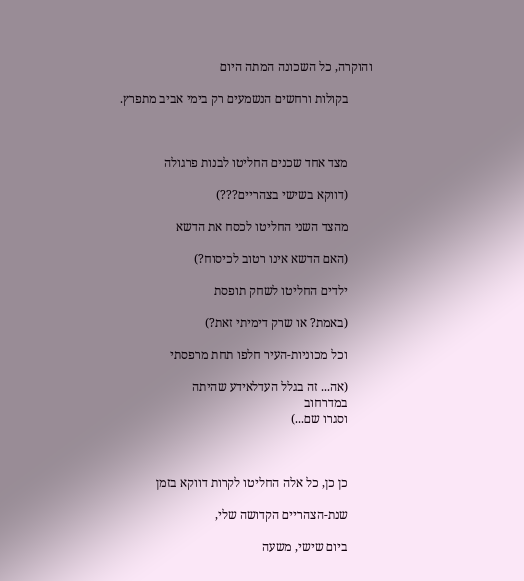והוקרה, כל השכונה המתה היום

        בקולות ורחשים הנשמעים רק בימי אביב מתפרץ.



        מצד אחד שכנים החליטו לבנות פרגולה

        (דווקא בשישי בצהריים???)

        מהצד השני החליטו לכסח את הדשא

        (האם הדשא אינו רטוב לכיסוח?)

        ילדים החליטו לשחק תופסת

        (באמת? או שרק דימיתי זאת?)

        וכל מכוניות-העיר חלפו תחת מרפסתי

        (אה... זה בגלל העדלאידע שהיתה
        במדרחוב
        וסגרו שם...)



        כן כן, כל אלה החליטו לקרות דווקא בזמן

        שנת-הצהריים הקדושה שלי,

        ביום שישי, משעה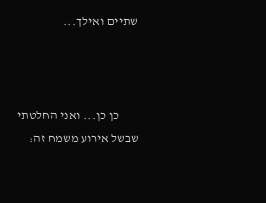שתיים ואילך...



        כן כן... ואני החלטתי שבשל אירוע משמח זה: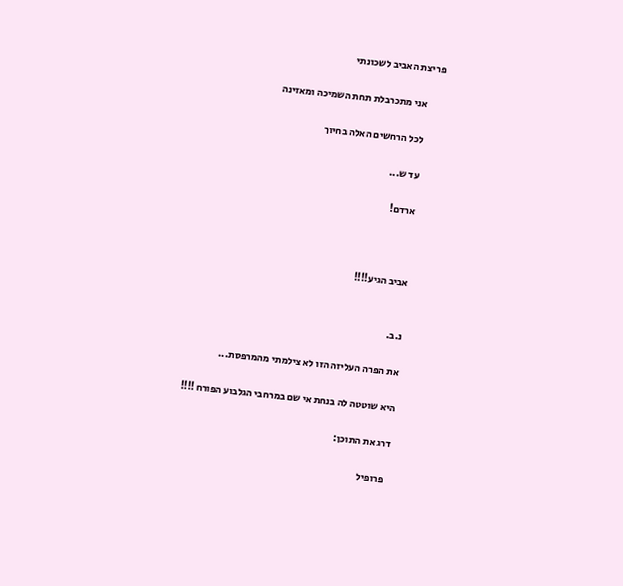פריצת האביב לשכונתי

        אני מתכרבלת תחת השמיכה ומאזינה

        לכל הרחשים האלה בחיוך

        עד ש...

        ארדם!



        אביב הגיע!!!!


        נ.ב.

        את הפרה העליזה הזו לא צילמתי מהמרפסת...

        היא שוטטה לה בנחת אי שם במרחבי הגלבוע הפורח !!!!

        דרג את התוכן:

          פרופיל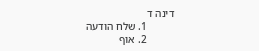דינה ד
          1. שלח הודעה
          2. אוף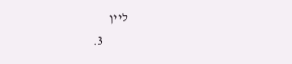ליין
          3.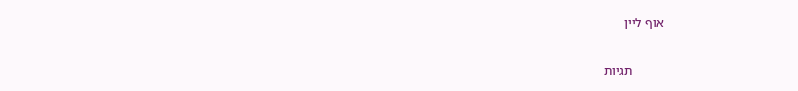אוף ליין

          תגיות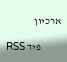ארכיון

          פיד RSS